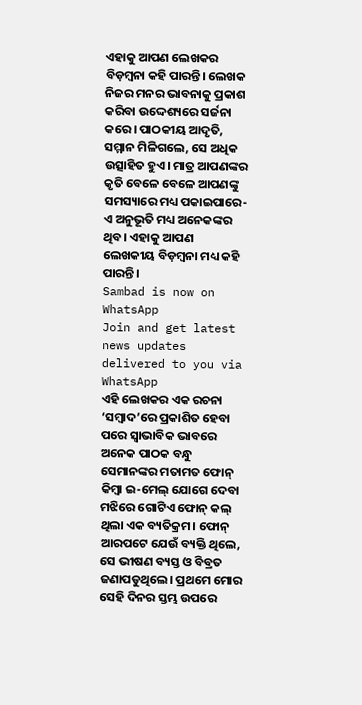ଏହାକୁ ଆପଣ ଲେଖକର ବିଡ଼ମ୍ବନା କହି ପାରନ୍ତି। ଲେଖକ ନିଜର ମନର ଭାବନାକୁ ପ୍ରକାଶ କରିବା ଉଦ୍ଦେଶ୍ୟରେ ସର୍ଜନା କରେ। ପାଠକୀୟ ଆଦୃତି, ସମ୍ମାନ ମିଳିଗଲେ, ସେ ଅଧିକ ଉତ୍ସାହିତ ହୁଏ। ମାତ୍ର ଆପଣଙ୍କର କୃତି ବେଳେ ବେଳେ ଆପଣଙ୍କୁ ସମସ୍ୟାରେ ମଧ୍ୟ ପକାଇପାରେ- ଏ ଅନୁଭୂତି ମଧ୍ୟ ଅନେକଙ୍କର ଥିବ। ଏହାକୁ ଆପଣ ଲେଖକୀୟ ବିଡ଼ମ୍ବନା ମଧ୍ୟ କହି ପାରନ୍ତି।
Sambad is now on WhatsApp
Join and get latest news updates delivered to you via WhatsApp
ଏହି ଲେଖକର ଏକ ରଚନା ‘ସମ୍ବାଦ’ରେ ପ୍ରକାଶିତ ହେବା ପରେ ସ୍ୱାଭାବିକ ଭାବରେ ଅନେକ ପାଠକ ବନ୍ଧୁ ସେମାନଙ୍କର ମତାମତ ଫୋନ୍ କିମ୍ବା ଇ-ମେଲ୍ ଯୋଗେ ଦେବା ମଝିରେ ଗୋଟିଏ ଫୋନ୍ କଲ୍ ଥିଲା ଏକ ବ୍ୟତିକ୍ରମ। ଫୋନ୍ ଆରପଟେ ଯେଉଁ ବ୍ୟକ୍ତି ଥିଲେ, ସେ ଭୀଷଣ ବ୍ୟସ୍ତ ଓ ବିବ୍ରତ ଜଣାପଡୁଥିଲେ। ପ୍ରଥମେ ମୋର ସେହି ଦିନର ସ୍ତମ୍ଭ ଉପରେ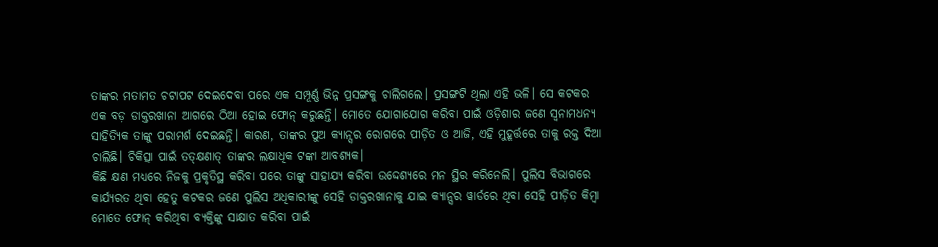ତାଙ୍କର ମତାମତ ଚଟାପଟ ଦେଇଦେବା ପରେ ଏକ ସମ୍ପୂର୍ଣ୍ଣ ଭିନ୍ନ ପ୍ରସଙ୍ଗକୁ ଚାଲିଗଲେ। ପ୍ରସଙ୍ଗଟି ଥିଲା ଏହି ଭଳି। ସେ କଟକର ଏକ ବଡ଼ ଡାକ୍ତରଖାନା ଆଗରେ ଠିଆ ହୋଇ ଫୋନ୍ କରୁଛନ୍ତି। ମୋତେ ଯୋଗାଯୋଗ କରିବା ପାଇଁ ଓଡ଼ିଶାର ଜଣେ ସ୍ବନାମଧନ୍ୟ ସାହିତ୍ୟିକ ତାଙ୍କୁ ପରାମର୍ଶ ଦେଇଛନ୍ତି। କାରଣ, ତାଙ୍କର ପୁଅ କ୍ୟାନ୍ସର ରୋଗରେ ପୀଡ଼ିତ ଓ ଆଜି, ଏହି ମୁହୂର୍ତ୍ତରେ ତାକୁ ରକ୍ତ ଦିଆ ଚାଲିଛି। ଚିକିତ୍ସା ପାଇଁ ତତ୍କ୍ଷଣାତ୍ ତାଙ୍କର ଲକ୍ଷାଧିକ ଟଙ୍କା ଆବଶ୍ୟକ।
କିଛି କ୍ଷଣ ମଧ୍ୟରେ ନିଜକୁ ପ୍ରକୃତିସ୍ଥ କରିବା ପରେ ତାଙ୍କୁ ସାହାଯ୍ୟ କରିବା ଉଦ୍ଦେଶ୍ୟରେ ମନ ସ୍ଥିର କରିନେଲି। ପୁଲିସ ବିଭାଗରେ କାର୍ଯ୍ୟରତ ଥିବା ହେତୁ କଟକର ଜଣେ ପୁଲିସ ଅଧିକାରୀଙ୍କୁ ସେହି ଡାକ୍ତରଖାନାକୁ ଯାଇ କ୍ୟାନ୍ସର ୱାର୍ଡରେ ଥିବା ସେହି ପୀଡ଼ିତ କିମ୍ବା ମୋତେ ଫୋନ୍ କରିଥିବା ବ୍ୟକ୍ତିଙ୍କୁ ସାକ୍ଷାତ କରିବା ପାଇଁ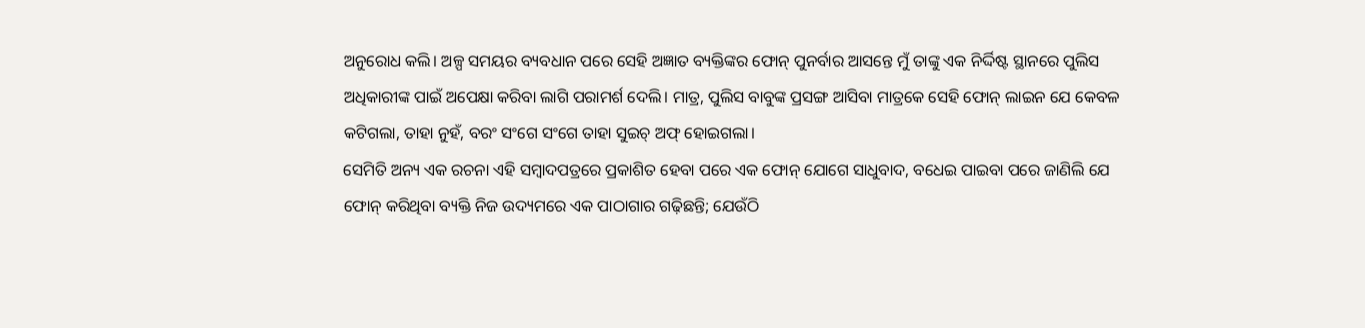ଅନୁରୋଧ କଲି। ଅଳ୍ପ ସମୟର ବ୍ୟବଧାନ ପରେ ସେହି ଅଜ୍ଞାତ ବ୍ୟକ୍ତିଙ୍କର ଫୋନ୍ ପୁନର୍ବାର ଆସନ୍ତେ ମୁଁ ତାଙ୍କୁ ଏକ ନିର୍ଦ୍ଦିଷ୍ଟ ସ୍ଥାନରେ ପୁଲିସ ଅଧିକାରୀଙ୍କ ପାଇଁ ଅପେକ୍ଷା କରିବା ଲାଗି ପରାମର୍ଶ ଦେଲି। ମାତ୍ର, ପୁଲିସ ବାବୁଙ୍କ ପ୍ରସଙ୍ଗ ଆସିବା ମାତ୍ରକେ ସେହି ଫୋନ୍ ଲାଇନ ଯେ କେବଳ କଟିଗଲା, ତାହା ନୁହଁ, ବରଂ ସଂଗେ ସଂଗେ ତାହା ସୁଇଚ୍ ଅଫ୍ ହୋଇଗଲା।
ସେମିତି ଅନ୍ୟ ଏକ ରଚନା ଏହି ସମ୍ବାଦପତ୍ରରେ ପ୍ରକାଶିତ ହେବା ପରେ ଏକ ଫୋନ୍ ଯୋଗେ ସାଧୁବାଦ, ବଧେଇ ପାଇବା ପରେ ଜାଣିଲି ଯେ ଫୋନ୍ କରିଥିବା ବ୍ୟକ୍ତି ନିଜ ଉଦ୍ୟମରେ ଏକ ପାଠାଗାର ଗଢ଼ିଛନ୍ତି; ଯେଉଁଠି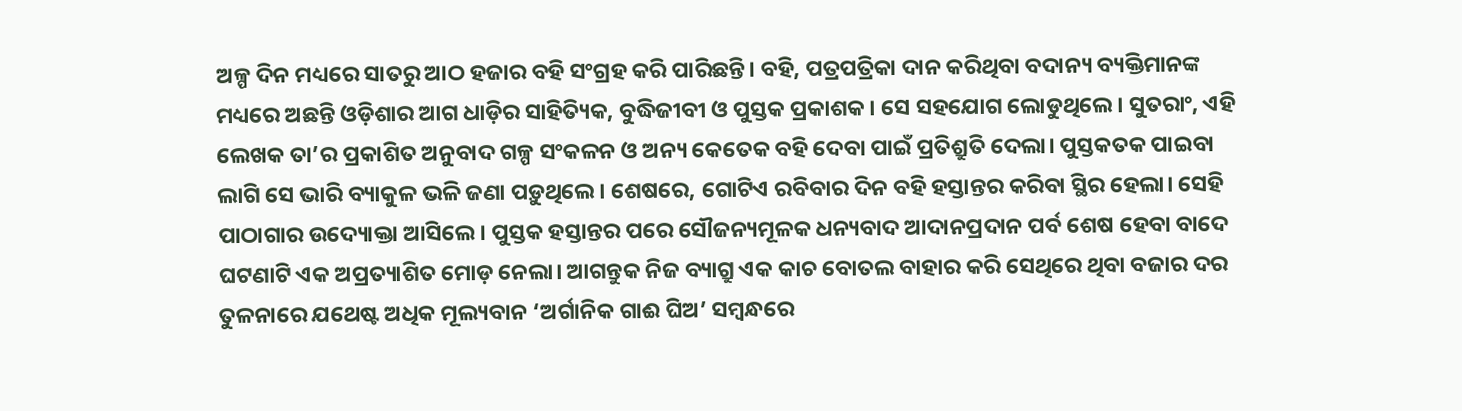ଅଳ୍ପ ଦିନ ମଧ୍ୟରେ ସାତରୁ ଆଠ ହଜାର ବହି ସଂଗ୍ରହ କରି ପାରିଛନ୍ତି। ବହି, ପତ୍ରପତ୍ରିକା ଦାନ କରିଥିବା ବଦାନ୍ୟ ବ୍ୟକ୍ତିମାନଙ୍କ ମଧ୍ୟରେ ଅଛନ୍ତି ଓଡ଼ିଶାର ଆଗ ଧାଡ଼ିର ସାହିତ୍ୟିକ, ବୁଦ୍ଧିଜୀବୀ ଓ ପୁସ୍ତକ ପ୍ରକାଶକ। ସେ ସହଯୋଗ ଲୋଡୁଥିଲେ। ସୁତରାଂ, ଏହି ଲେଖକ ତା’ର ପ୍ରକାଶିତ ଅନୁବାଦ ଗଳ୍ପ ସଂକଳନ ଓ ଅନ୍ୟ କେତେକ ବହି ଦେବା ପାଇଁ ପ୍ରତିଶ୍ରୁତି ଦେଲା। ପୁସ୍ତକତକ ପାଇବା ଲାଗି ସେ ଭାରି ବ୍ୟାକୁଳ ଭଳି ଜଣା ପଡ଼ୁଥିଲେ। ଶେଷରେ, ଗୋଟିଏ ରବିବାର ଦିନ ବହି ହସ୍ତାନ୍ତର କରିବା ସ୍ଥିର ହେଲା। ସେହି ପାଠାଗାର ଉଦ୍ୟୋକ୍ତା ଆସିଲେ। ପୁସ୍ତକ ହସ୍ତାନ୍ତର ପରେ ସୌଜନ୍ୟମୂଳକ ଧନ୍ୟବାଦ ଆଦାନପ୍ରଦାନ ପର୍ବ ଶେଷ ହେବା ବାଦେ ଘଟଣାଟି ଏକ ଅପ୍ରତ୍ୟାଶିତ ମୋଡ଼ ନେଲା। ଆଗନ୍ତୁକ ନିଜ ବ୍ୟାଗ୍ରୁ ଏକ କାଚ ବୋତଲ ବାହାର କରି ସେଥିରେ ଥିବା ବଜାର ଦର ତୁଳନାରେ ଯଥେଷ୍ଟ ଅଧିକ ମୂଲ୍ୟବାନ ‘ଅର୍ଗାନିକ ଗାଈ ଘିଅ’ ସମ୍ବନ୍ଧରେ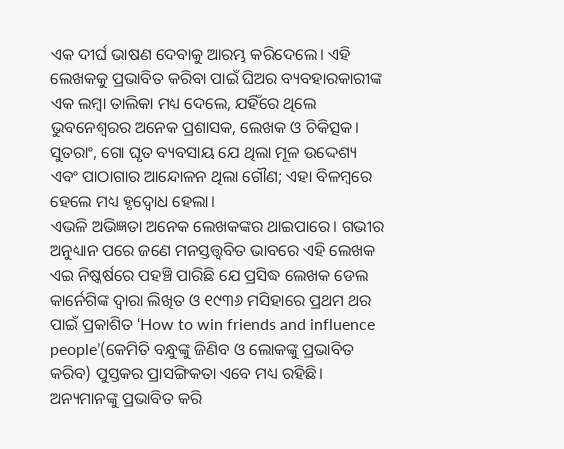ଏକ ଦୀର୍ଘ ଭାଷଣ ଦେବାକୁ ଆରମ୍ଭ କରିଦେଲେ। ଏହି ଲେଖକକୁ ପ୍ରଭାବିତ କରିବା ପାଇଁ ଘିଅର ବ୍ୟବହାରକାରୀଙ୍କ ଏକ ଲମ୍ବା ତାଲିକା ମଧ୍ୟ ଦେଲେ, ଯହିଁରେ ଥିଲେ ଭୁବନେଶ୍ୱରର ଅନେକ ପ୍ରଶାସକ, ଲେଖକ ଓ ଚିକିତ୍ସକ। ସୁତରାଂ, ଗୋ ଘୃତ ବ୍ୟବସାୟ ଯେ ଥିଲା ମୂଳ ଉଦ୍ଦେଶ୍ୟ ଏବଂ ପାଠାଗାର ଆନ୍ଦୋଳନ ଥିଲା ଗୌଣ; ଏହା ବିଳମ୍ବରେ ହେଲେ ମଧ୍ୟ ହୃଦ୍ବୋଧ ହେଲା।
ଏଭଳି ଅଭିଜ୍ଞତା ଅନେକ ଲେଖକଙ୍କର ଥାଇପାରେ। ଗଭୀର ଅନୁଧ୍ୟାନ ପରେ ଜଣେ ମନସ୍ତତ୍ତ୍ବବିତ ଭାବରେ ଏହି ଲେଖକ ଏଇ ନିଷ୍କର୍ଷରେ ପହଞ୍ଚି ପାରିଛି ଯେ ପ୍ରସିଦ୍ଧ ଲେଖକ ଡେଲ କାର୍ନେଗିଙ୍କ ଦ୍ୱାରା ଲିଖିତ ଓ ୧୯୩୬ ମସିହାରେ ପ୍ରଥମ ଥର ପାଇଁ ପ୍ରକାଶିତ ‘How to win friends and influence people’(କେମିତି ବନ୍ଧୁଙ୍କୁ ଜିଣିବ ଓ ଲୋକଙ୍କୁ ପ୍ରଭାବିତ କରିବ) ପୁସ୍ତକର ପ୍ରାସଙ୍ଗିକତା ଏବେ ମଧ୍ୟ ରହିଛି। ଅନ୍ୟମାନଙ୍କୁ ପ୍ରଭାବିତ କରି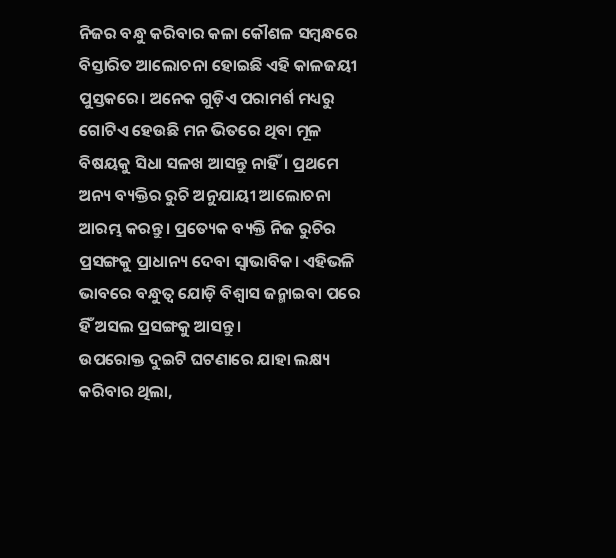ନିଜର ବନ୍ଧୁ କରିବାର କଳା କୌଶଳ ସମ୍ବନ୍ଧରେ ବିସ୍ତାରିତ ଆଲୋଚନା ହୋଇଛି ଏହି କାଳଜୟୀ ପୁସ୍ତକରେ। ଅନେକ ଗୁଡ଼ିଏ ପରାମର୍ଶ ମଧ୍ୟରୁ ଗୋଟିଏ ହେଉଛି ମନ ଭିତରେ ଥିବା ମୂଳ ବିଷୟକୁ ସିଧା ସଳଖ ଆସନ୍ତୁ ନାହିଁ। ପ୍ରଥମେ ଅନ୍ୟ ବ୍ୟକ୍ତିର ରୁଚି ଅନୁଯାୟୀ ଆଲୋଚନା ଆରମ୍ଭ କରନ୍ତୁ। ପ୍ରତ୍ୟେକ ବ୍ୟକ୍ତି ନିଜ ରୁଚିର ପ୍ରସଙ୍ଗକୁ ପ୍ରାଧାନ୍ୟ ଦେବା ସ୍ୱାଭାବିକ। ଏହିଭଳି ଭାବରେ ବନ୍ଧୁତ୍ୱ ଯୋଡ଼ି ବିଶ୍ୱାସ ଜନ୍ମାଇବା ପରେ ହିଁ ଅସଲ ପ୍ରସଙ୍ଗକୁ ଆସନ୍ତୁ।
ଉପରୋକ୍ତ ଦୁଇଟି ଘଟଣାରେ ଯାହା ଲକ୍ଷ୍ୟ କରିବାର ଥିଲା,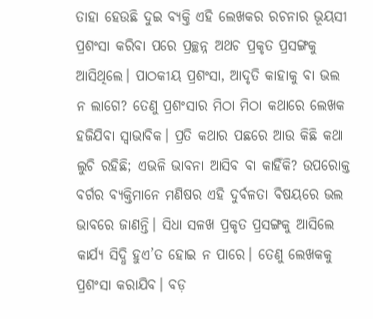ତାହା ହେଉଛି ଦୁଇ ବ୍ୟକ୍ତି ଏହି ଲେଖକର ରଚନାର ଭୂୟସୀ ପ୍ରଶଂସା କରିବା ପରେ ପ୍ରଚ୍ଛନ୍ନ ଅଥଚ ପ୍ରକୃତ ପ୍ରସଙ୍ଗକୁ ଆସିଥିଲେ। ପାଠକୀୟ ପ୍ରଶଂସା, ଆଦୃତି କାହାକୁ ବା ଭଲ ନ ଲାଗେ? ତେଣୁ ପ୍ରଶଂସାର ମିଠା ମିଠା କଥାରେ ଲେଖକ ହଜିଯିବା ସ୍ୱାଭାବିକ। ପ୍ରତି କଥାର ପଛରେ ଆଉ କିଛି କଥା ଲୁଚି ରହିଛି; ଏଭଳି ଭାବନା ଆସିବ ବା କାହିଁକି? ଉପରୋକ୍ତ ବର୍ଗର ବ୍ୟକ୍ତିମାନେ ମଣିଷର ଏହି ଦୁର୍ବଳତା ବିଷୟରେ ଭଲ ଭାବରେ ଜାଣନ୍ତି। ସିଧା ସଳଖ ପ୍ରକୃତ ପ୍ରସଙ୍ଗକୁ ଆସିଲେ କାର୍ଯ୍ୟ ସିଦ୍ଧି ହୁଏ’ତ ହୋଇ ନ ପାରେ। ତେଣୁ ଲେଖକକୁ ପ୍ରଶଂସା କରାଯିବ। ବଡ଼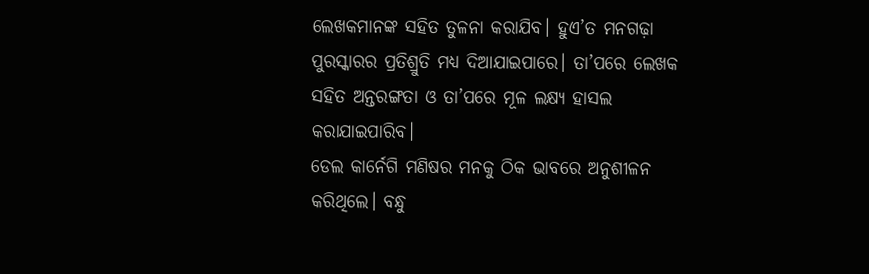ଲେଖକମାନଙ୍କ ସହିତ ତୁଳନା କରାଯିବ। ହୁଏ’ତ ମନଗଢ଼ା ପୁରସ୍କାରର ପ୍ରତିଶ୍ରୁତି ମଧ୍ୟ ଦିଆଯାଇପାରେ। ତା’ପରେ ଲେଖକ ସହିତ ଅନ୍ତରଙ୍ଗତା ଓ ତା’ପରେ ମୂଳ ଲକ୍ଷ୍ୟ ହାସଲ କରାଯାଇପାରିବ।
ଡେଲ କାର୍ନେଗି ମଣିଷର ମନକୁ ଠିକ ଭାବରେ ଅନୁଶୀଳନ କରିଥିଲେ। ବନ୍ଧୁ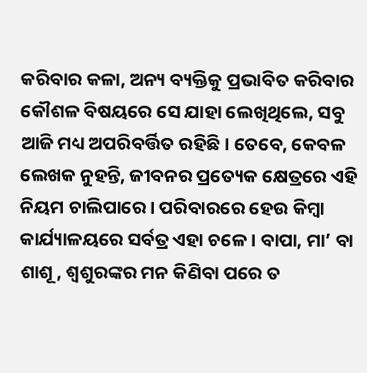କରିବାର କଳା, ଅନ୍ୟ ବ୍ୟକ୍ତିକୁ ପ୍ରଭାବିତ କରିବାର କୌଶଳ ବିଷୟରେ ସେ ଯାହା ଲେଖିଥିଲେ, ସବୁ ଆଜି ମଧ୍ୟ ଅପରିବର୍ତ୍ତିତ ରହିଛି। ତେବେ, କେବଳ ଲେଖକ ନୁହନ୍ତି, ଜୀବନର ପ୍ରତ୍ୟେକ କ୍ଷେତ୍ରରେ ଏହି ନିୟମ ଚାଲିପାରେ। ପରିବାରରେ ହେଉ କିମ୍ବା କାର୍ଯ୍ୟାଳୟରେ ସର୍ବତ୍ର ଏହା ଚଳେ। ବାପା, ମା’ ବା ଶାଶୂ, ଶ୍ୱଶୁରଙ୍କର ମନ କିଣିବା ପରେ ତ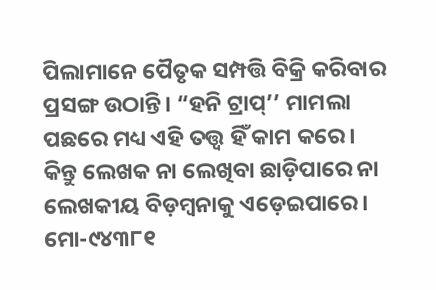ପିଲାମାନେ ପୈତୃକ ସମ୍ପତ୍ତି ବିକ୍ରି କରିବାର ପ୍ରସଙ୍ଗ ଉଠାନ୍ତି। “ହନି ଟ୍ରାପ୍’’ ମାମଲା ପଛରେ ମଧ୍ୟ ଏହି ତତ୍ତ୍ୱ ହିଁ କାମ କରେ।
କିନ୍ତୁ ଲେଖକ ନା ଲେଖିବା ଛାଡ଼ିପାରେ ନା ଲେଖକୀୟ ବିଡ଼ମ୍ବନାକୁ ଏଡ଼େଇପାରେ।
ମୋ-୯୪୩୮୧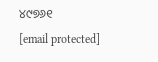୪୯୭୬୧
[email protected]